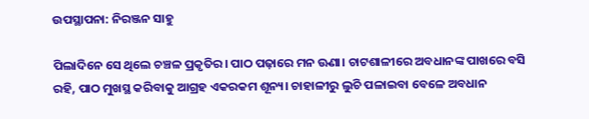ଉପସ୍ଥାପନା: ନିରଞ୍ଜନ ସାହୁ

ପିଲାଦିନେ ସେ ଥିଲେ ଚଞ୍ଚଳ ପ୍ରକୃତିର। ପାଠ ପଢ଼ାରେ ମନ ଊଣା। ଚାଟଶାଳୀରେ ଅବଧାନଙ୍କ ପାଖରେ ବସି ରହି, ପାଠ ମୁଖସ୍ଥ କରିବାକୁ ଆଗ୍ରହ ଏକରକମ ଶୂନ୍ୟ। ଚାହାଳୀରୁ ଲୁଚି ପଳାଇବା ବେଳେ ଅବଧାନ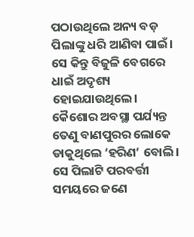ପଠାଉଥିଲେ ଅନ୍ୟ ବଡ଼ ପିଲାଙ୍କୁ ଧରି ଆଣିବା ପାଇଁ। ସେ କିନ୍ତୁ ବିଜୁଳି ବେଗରେ ଧାଇଁ ଅଦୃଶ୍ୟ ହୋଇଯାଉଥିଲେ। କୈଶୋର ଅବସ୍ଥା ପର୍ଯ୍ୟନ୍ତ ତେଣୁ ବାଣପୁରର ଲୋକେ ଡାକୁଥିଲେ ‘ହରିଣ’ ବୋଲି। ସେ ପିଲାଟି ପରବର୍ତ୍ତୀ ସମୟରେ ଜଣେ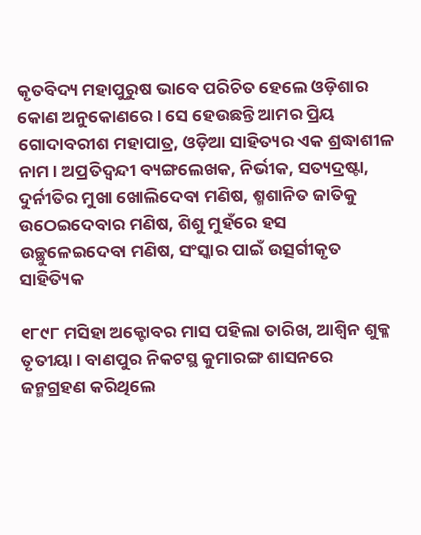କୃତବିଦ୍ୟ ମହାପୁରୁଷ ଭାବେ ପରିଚିତ ହେଲେ ଓଡ଼ିଶାର କୋଣ ଅନୁକୋଣରେ। ସେ ହେଉଛନ୍ତି ଆମର ପ୍ରିୟ ଗୋଦାବରୀଶ ମହାପାତ୍ର, ଓଡ଼ିଆ ସାହିତ୍ୟର ଏକ ଶ୍ରଦ୍ଧାଶୀଳ ନାମ। ଅପ୍ରତିଦ୍ଵନ୍ଦୀ ବ୍ୟଙ୍ଗଲେଖକ, ନିର୍ଭୀକ, ସତ୍ୟଦ୍ରଷ୍ଟା, ଦୁର୍ନୀତିର ମୁଖା ଖୋଲିଦେବା ମଣିଷ, ଶ୍ମଶାନିତ ଜାତିକୁ ଉଠେଇଦେବାର ମଣିଷ, ଶିଶୁ ମୁହଁରେ ହସ ଉଚ୍ଛୁଳେଇଦେବା ମଣିଷ, ସଂସ୍କାର ପାଇଁ ଉତ୍ସର୍ଗୀକୃତ ସାହିତ୍ୟିକ

୧୮୯୮ ମସିହା ଅକ୍ଟୋବର ମାସ ପହିଲା ତାରିଖ, ଆଶ୍ଵିନ ଶୁକ୍ଳ ତୃତୀୟା। ବାଣପୁର ନିକଟସ୍ଥ କୁମାରଙ୍ଗ ଶାସନରେ ଜନ୍ମଗ୍ରହଣ କରିଥିଲେ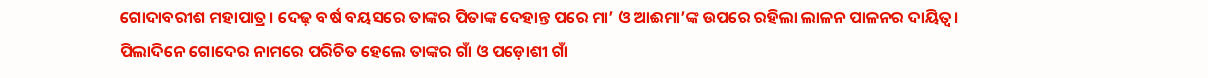ଗୋଦାବରୀଶ ମହାପାତ୍ର। ଦେଢ଼ ବର୍ଷ ବୟସରେ ତାଙ୍କର ପିତାଙ୍କ ଦେହାନ୍ତ ପରେ ମା’ ଓ ଆଈମା’ଙ୍କ ଉପରେ ରହିଲା ଲାଳନ ପାଳନର ଦାୟିତ୍ଵ। ପିଲାଦିନେ ଗୋଦେର ନାମରେ ପରିଚିତ ହେଲେ ତାଙ୍କର ଗାଁ ଓ ପଡ଼ୋଶୀ ଗାଁ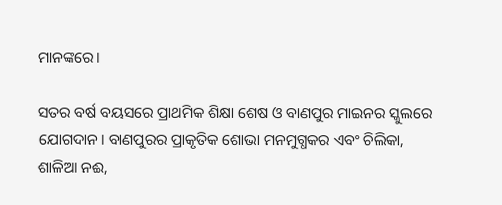ମାନଙ୍କରେ।

ସତର ବର୍ଷ ବୟସରେ ପ୍ରାଥମିକ ଶିକ୍ଷା ଶେଷ ଓ ବାଣପୁର ମାଇନର ସ୍କୁଲରେ ଯୋଗଦାନ। ବାଣପୁରର ପ୍ରାକୃତିକ ଶୋଭା ମନମୁଗ୍ଧକର ଏବଂ ଚିଲିକା, ଶାଳିଆ ନଈ,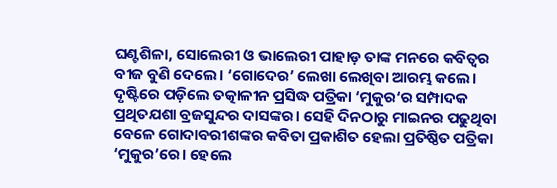ଘଣ୍ଟଶିଳା, ସୋଲେରୀ ଓ ଭାଲେରୀ ପାହାଡ଼ ତାଙ୍କ ମନରେ କବିତ୍ୱର ବୀଜ ବୁଣି ଦେଲେ। ‘ଗୋଦେର’ ଲେଖା ଲେଖିବା ଆରମ୍ଭ କଲେ। ଦୃଷ୍ଟିରେ ପଡ଼ିଲେ ତତ୍କାଳୀନ ପ୍ରସିଦ୍ଧ ପତ୍ରିକା ‘ମୁକୁର‘ର ସମ୍ପାଦକ ପ୍ରଥିତଯଶା ବ୍ରଜସୁନ୍ଦର ଦାସଙ୍କର। ସେହି ଦିନଠାରୁ ମାଇନର ପଢୁଥିବା ବେଳେ ଗୋଦାବରୀଶଙ୍କର କବିତା ପ୍ରକାଶିତ ହେଲା ପ୍ରତିଷ୍ଠିତ ପତ୍ରିକା ‘ମୁକୁର’ରେ। ହେଲେ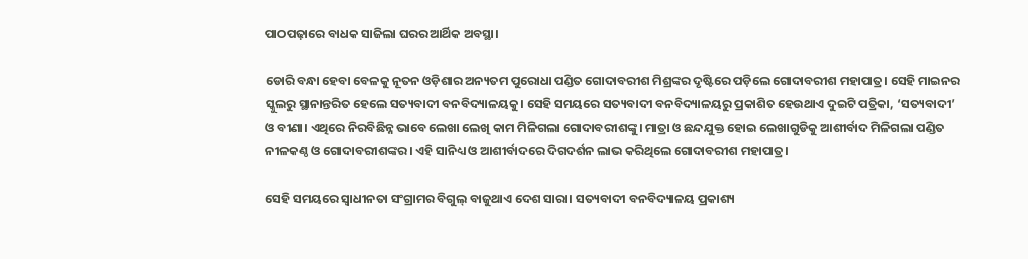ପାଠପଢ଼ାରେ ବାଧକ ସାଜିଲା ଘରର ଆର୍ଥିକ ଅବସ୍ଥା।

ଡୋରି ବନ୍ଧା ହେବା ବେଳକୁ ନୂତନ ଓଡ଼ିଶାର ଅନ୍ୟତମ ପୁରୋଧା ପଣ୍ଡିତ ଗୋଦାବରୀଶ ମିଶ୍ରଙ୍କର ଦୃଷ୍ଟିରେ ପଡ଼ିଲେ ଗୋଦାବରୀଶ ମହାପାତ୍ର। ସେହି ମାଇନର ସ୍କୁଲରୁ ସ୍ଥାନାନ୍ତରିତ ହେଲେ ସତ୍ୟବାଦୀ ବନବିଦ୍ୟାଳୟକୁ। ସେହି ସମୟରେ ସତ୍ୟବାଦୀ ବନବିଦ୍ୟାଳୟରୁ ପ୍ରକାଶିତ ହେଉଥାଏ ଦୁଇଟି ପତ୍ରିକା, ‘ସତ୍ୟବାଦୀ’ ଓ ବୀଣା। ଏଥିରେ ନିରବିଛିନ୍ନ ଭାବେ ଲେଖା ଲେଖି କାମ ମିଳିଗଲା ଗୋଦାବରୀଶଙ୍କୁ। ମାତ୍ରା ଓ ଛନ୍ଦଯୁକ୍ତ ହୋଇ ଲେଖାଗୁଡିକୁ ଆଶୀର୍ବାଦ ମିଳିଗଲା ପଣ୍ଡିତ ନୀଳକଣ୍ଠ ଓ ଗୋଦାବରୀଶଙ୍କର। ଏହି ସାନିଧ୍ୟ ଓ ଆଶୀର୍ବାଦରେ ଦିଗଦର୍ଶନ ଲାଭ କରିଥିଲେ ଗୋଦାବରୀଶ ମହାପାତ୍ର।

ସେହି ସମୟରେ ସ୍ଵାଧୀନତା ସଂଗ୍ରାମର ବିଗୁଲ୍ ବାଜୁଥାଏ ଦେଶ ସାରା। ସତ୍ୟବାଦୀ ବନବିଦ୍ୟାଳୟ ପ୍ରକାଶ୍ୟ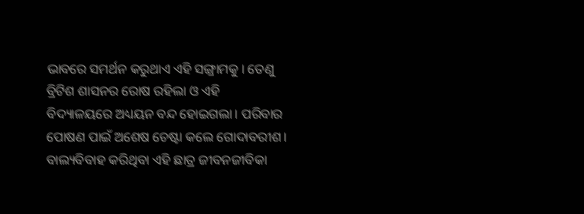ଭାବରେ ସମର୍ଥନ କରୁଥାଏ ଏହି ସଙ୍ଗ୍ରାମକୁ। ତେଣୁ ବ୍ରିଟିଶ ଶାସନର ରୋଷ ରହିଲା ଓ ଏହି ବିଦ୍ୟାଳୟରେ ଅଧ୍ୟୟନ ବନ୍ଦ ହୋଇଗଲା। ପରିବାର ପୋଷଣ ପାଇଁ ଅଶେଷ ଚେଷ୍ଟା କଲେ ଗୋଦାବରୀଶ। ବାଲ୍ୟବିବାହ କରିଥିବା ଏହି ଛାତ୍ର ଜୀବନଜୀବିକା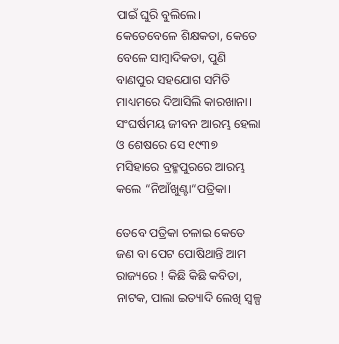ପାଇଁ ଘୁରି ବୁଲିଲେ। କେତେବେଳେ ଶିକ୍ଷକତା, କେତେ ବେଳେ ସାମ୍ବାଦିକତା, ପୁଣି ବାଣପୁର ସହଯୋଗ ସମିତି ମାଧ୍ୟମରେ ଦିଆସିଲି କାରଖାନା। ସଂଘର୍ଷମୟ ଜୀବନ ଆରମ୍ଭ ହେଲା ଓ ଶେଷରେ ସେ ୧୯୩୭ ମସିହାରେ ବ୍ରହ୍ମପୁରରେ ଆରମ୍ଭ କଲେ “ନିଆଁଖୁଣ୍ଟା“ପତ୍ରିକା।

ତେବେ ପତ୍ରିକା ଚଳାଇ କେତେ ଜଣ ବା ପେଟ ପୋଷିଥାନ୍ତି ଆମ ରାଜ୍ୟରେ ! କିଛି କିଛି କବିତା, ନାଟକ, ପାଲା ଇତ୍ୟାଦି ଲେଖି ସ୍ଵଳ୍ପ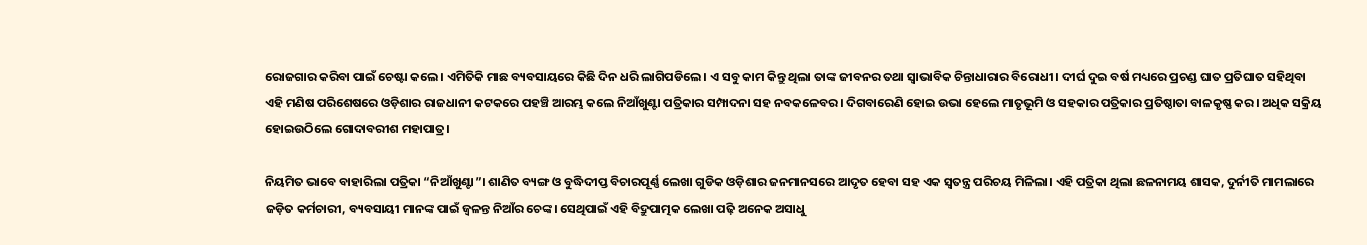ରୋଜଗାର କରିବା ପାଇଁ ଚେଷ୍ଟା କଲେ। ଏମିତିକି ମାଛ ବ୍ୟବସାୟରେ କିଛି ଦିନ ଧରି ଲାଗିପଡିଲେ। ଏ ସବୁ କାମ କିନ୍ତୁ ଥିଲା ତାଙ୍କ ଜୀବନର ତଥା ସ୍ଵାଭାବିକ ଚିନ୍ତାଧାରାର ବିରୋଧୀ। ଦୀର୍ଘ ଦୁଇ ବର୍ଷ ମଧ୍ୟରେ ପ୍ରଚଣ୍ଡ ଘାତ ପ୍ରତିଘାତ ସହିଥିବା ଏହି ମଣିଷ ପରିଶେଷରେ ଓଡ଼ିଶାର ରାଜଧାନୀ କଟକରେ ପହଞ୍ଚି ଆରମ୍ଭ କଲେ ନିଆଁଖୁଣ୍ଟା ପତ୍ରିକାର ସମ୍ପାଦନା ସହ ନବକଳେବର। ଦିଗବାରେଣି ହୋଇ ଉଭା ହେଲେ ମାତୃଭୂମି ଓ ସହକାର ପତ୍ରିକାର ପ୍ରତିଷ୍ଠାତା ବାଳକୃଷ୍ଣ କର। ଅଧିକ ସକ୍ରିୟ ହୋଇଉଠିଲେ ଗୋଦାବରୀଶ ମହାପାତ୍ର।

ନିୟମିତ ଭାବେ ବାହାରିଲା ପତ୍ରିକା “ନିଆଁଖୁଣ୍ଟା”। ଶାଣିତ ବ୍ୟଙ୍ଗ ଓ ବୁଦ୍ଧିଦୀପ୍ତ ବିଚାରପୂର୍ଣ୍ଣ ଲେଖା ଗୁଡିକ ଓଡ଼ିଶାର ଜନମାନସରେ ଆଦୃତ ହେବା ସହ ଏକ ସ୍ବତନ୍ତ୍ର ପରିଚୟ ମିଳିଲା। ଏହି ପତ୍ରିକା ଥିଲା ଛଳନାମୟ ଶାସକ, ଦୁର୍ନୀତି ମାମଲାରେ ଜଡ଼ିତ କର୍ମଚାରୀ, ବ୍ୟବସାୟୀ ମାନଙ୍କ ପାଇଁ ଜ୍ଵଳନ୍ତ ନିଆଁର ଚେଙ୍କ। ସେଥିପାଇଁ ଏହି ବିଦ୍ରୁପାତ୍ମକ ଲେଖା ପଢ଼ି ଅନେକ ଅସାଧୁ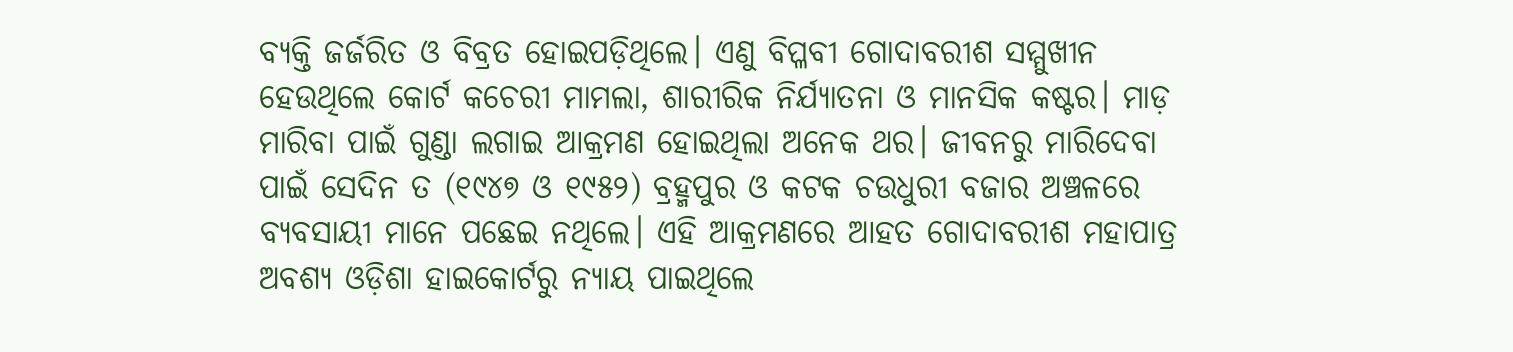ବ୍ୟକ୍ତି ଜର୍ଜରିତ ଓ ବିବ୍ରତ ହୋଇପଡ଼ିଥିଲେ। ଏଣୁ ବିପ୍ଳବୀ ଗୋଦାବରୀଶ ସମ୍ମୁଖୀନ ହେଉଥିଲେ କୋର୍ଟ କଚେରୀ ମାମଲା, ଶାରୀରିକ ନିର୍ଯ୍ୟାତନା ଓ ମାନସିକ କଷ୍ଟର। ମାଡ଼ ମାରିବା ପାଇଁ ଗୁଣ୍ଡା ଲଗାଇ ଆକ୍ରମଣ ହୋଇଥିଲା ଅନେକ ଥର। ଜୀବନରୁ ମାରିଦେବା ପାଇଁ ସେଦିନ ତ (୧୯୪୭ ଓ ୧୯୫୨) ବ୍ରହ୍ମପୁର ଓ କଟକ ଚଉଧୁରୀ ବଜାର ଅଞ୍ଚଳରେ ବ୍ୟବସାୟୀ ମାନେ ପଛେଇ ନଥିଲେ। ଏହି ଆକ୍ରମଣରେ ଆହତ ଗୋଦାବରୀଶ ମହାପାତ୍ର ଅବଶ୍ୟ ଓଡ଼ିଶା ହାଇକୋର୍ଟରୁ ନ୍ୟାୟ ପାଇଥିଲେ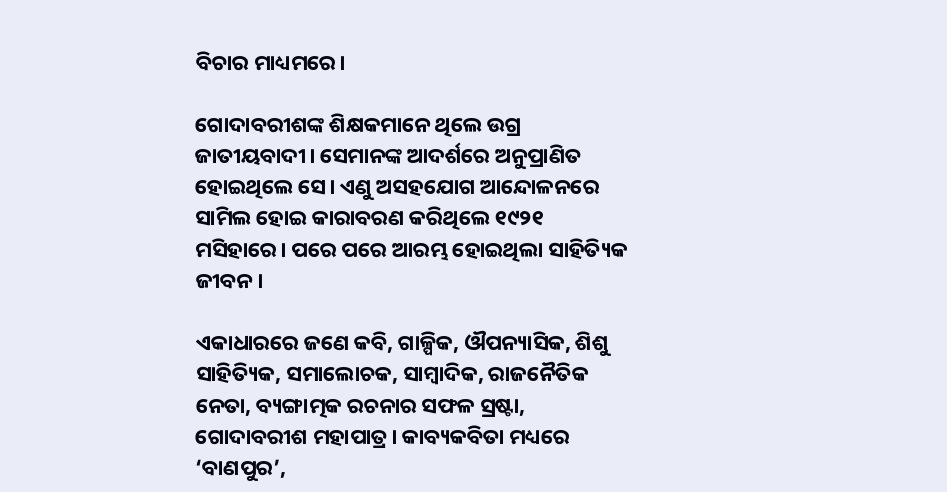ବିଚାର ମାଧ୍ୟମରେ।

ଗୋଦାବରୀଶଙ୍କ ଶିକ୍ଷକମାନେ ଥିଲେ ଉଗ୍ର ଜାତୀୟବାଦୀ। ସେମାନଙ୍କ ଆଦର୍ଶରେ ଅନୁପ୍ରାଣିତ ହୋଇଥିଲେ ସେ। ଏଣୁ ଅସହଯୋଗ ଆନ୍ଦୋଳନରେ ସାମିଲ ହୋଇ କାରାବରଣ କରିଥିଲେ ୧୯୨୧ ମସିହାରେ। ପରେ ପରେ ଆରମ୍ଭ ହୋଇଥିଲା ସାହିତ୍ୟିକ ଜୀବନ।

ଏକାଧାରରେ ଜଣେ କବି, ଗାଳ୍ପିକ, ଔପନ୍ୟାସିକ, ଶିଶୁ ସାହିତ୍ୟିକ, ସମାଲୋଚକ, ସାମ୍ବାଦିକ, ରାଜନୈତିକ ନେତା, ବ୍ୟଙ୍ଗାତ୍ମକ ରଚନାର ସଫଳ ସ୍ରଷ୍ଟା, ଗୋଦାବରୀଶ ମହାପାତ୍ର। କାବ୍ୟକବିତା ମଧ୍ୟରେ ‘ବାଣପୁର’,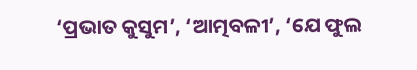‘ପ୍ରଭାତ କୁସୁମ’, ‘ଆତ୍ମବଳୀ’, ‘ଯେ ଫୁଲ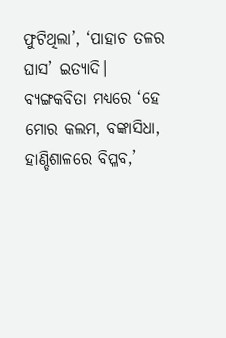ଫୁଟିଥିଲା’, ‘ପାହାଚ ତଳର ଘାସ’ ଇତ୍ୟାଦି। ବ୍ୟଙ୍ଗକବିତା ମଧ୍ୟରେ ‘ହେ ମୋର କଲମ, ବଙ୍କାସିଧା, ହାଣ୍ଡିଶାଳରେ ବିପ୍ଳବ,’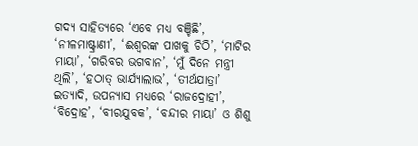ଗଦ୍ୟ ସାହିତ୍ୟରେ ‘ଏବେ ମଧ୍ୟ ବଞ୍ଚିଛି’, ‘ନୀଳମାଷ୍ଟ୍ରାଣୀ’, ‘ଈଶ୍ବରଙ୍କ ପାଖକୁ ଚିଠି’, ‘ମାଟିର ମାୟା’, ‘ଗରିବର ଭଗବାନ’, ‘ମୁଁ ଦିନେ ମନ୍ତ୍ରୀ ଥିଲି’, ‘ହଠାତ୍ ଭାର୍ଯ୍ୟାଲାଭ’, ‘ତୀର୍ଥଯାତ୍ରା’ ଇତ୍ୟାଦି, ଉପନ୍ୟାସ ମଧ୍ୟରେ ‘ରାଜଦ୍ରୋହୀ’, ‘ବିଦ୍ରୋହ’, ‘ବୀରଯୁବକ’, ‘ବନ୍ଦୀର ମାୟା’ ଓ ଶିଶୁ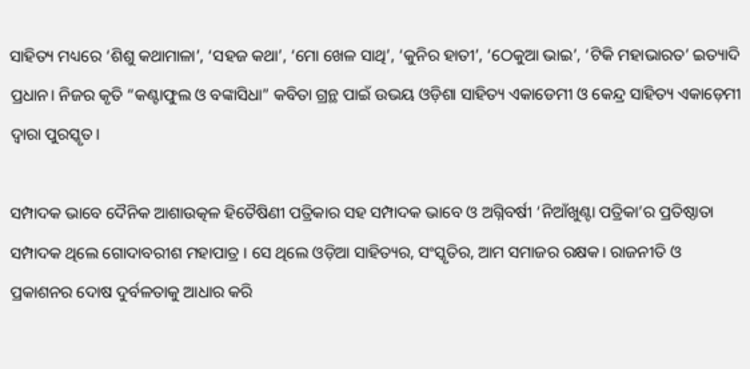ସାହିତ୍ୟ ମଧ୍ୟରେ ‘ଶିଶୁ କଥାମାଳା’, ‘ସହଜ କଥା’, ‘ମୋ ଖେଳ ସାଥି’, ‘କୁନିର ହାତୀ’, ‘ଠେକୁଆ ଭାଇ’, ‘ଟିକି ମହାଭାରତ’ ଇତ୍ୟାଦି ପ୍ରଧାନ। ନିଜର କୃତି “କଣ୍ଟାଫୁଲ ଓ ବଙ୍କାସିଧା” କବିତା ଗ୍ରନ୍ଥ ପାଇଁ ଉଭୟ ଓଡ଼ିଶା ସାହିତ୍ୟ ଏକାଡେମୀ ଓ କେନ୍ଦ୍ର ସାହିତ୍ୟ ଏକାଡ଼େମୀ ଦ୍ଵାରା ପୁରସ୍କୃତ।

ସମ୍ପାଦକ ଭାବେ ଦୈନିକ ଆଶାଉତ୍କଳ ହିତୈଷିଣୀ ପତ୍ରିକାର ସହ ସମ୍ପାଦକ ଭାବେ ଓ ଅଗ୍ନିବର୍ଷୀ ‘ନିଆଁଖୁଣ୍ଟା ପତ୍ରିକା’ର ପ୍ରତିଷ୍ଠାତା ସମ୍ପାଦକ ଥିଲେ ଗୋଦାବରୀଶ ମହାପାତ୍ର । ସେ ଥିଲେ ଓଡ଼ିଆ ସାହିତ୍ୟର, ସଂସ୍କୃତିର, ଆମ ସମାଜର ରକ୍ଷକ। ରାଜନୀତି ଓ ପ୍ରକାଶନର ଦୋଷ ଦୁର୍ବଳତାକୁ ଆଧାର କରି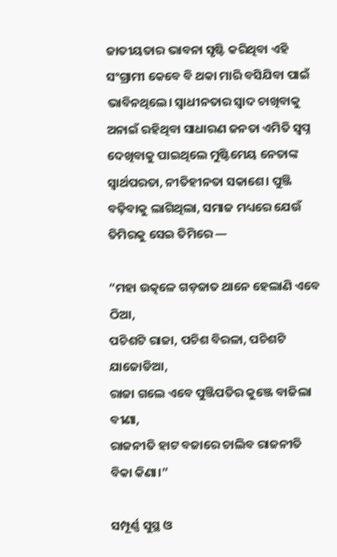ଜାତୀୟତାର ଭାବନା ସୃଷ୍ଟି କରିଥିବା ଏହି ସଂଗ୍ରାମୀ କେବେ ବି ଥକା ମାରି ବସିଯିବା ପାଇଁ ଭାବିନଥିଲେ। ସ୍ଵାଧୀନତାର ସ୍ଵାଦ ଚାଖିବାକୁ ଅନାଇଁ ରହିଥିବା ସାଧାରଣ ଜନତା ଏମିତି ସ୍ଵପ୍ନ ଦେଖିବାକୁ ପାଇଥିଲେ ମୁଷ୍ଟିମେୟ ନେତାଙ୍କ ସ୍ଵାର୍ଥପରତା, ନୀତିହୀନତା ସକାଶେ। ପୁଞ୍ଜି ବଢ଼ିବାକୁ ଲାଗିଥିଲା, ସମାଜ ମଧ୍ୟରେ ଯେଉଁ ତିମିରକୁ ସେଇ ତିମିରେ —

“ମହା ଉତ୍କଳେ ଗଡ଼ଜାତ ଥାନେ ହେଲାଣି ଏବେ ଠିଆ,
ପଚିଶଟି ରାଜା, ପଚିଶ ବିରଳା, ପଚିଶଟି ଯାଜୋଡିଆ,
ରାଜା ଗଲେ ଏବେ ପୁଞ୍ଜିପତିର କୁଞ୍ଜେ ବାଜିଲା ବୀଣା,
ରାଜନୀତି ହାଟ ବଜାରେ ଚାଲିବ ରାଜନୀତି ବିକା କିଣା।”

ସମ୍ପୂର୍ଣ୍ଣ ସୁସ୍ଥ ଓ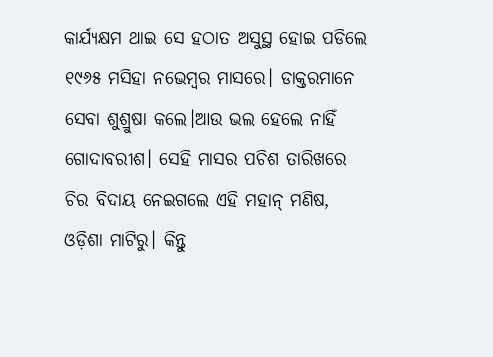କାର୍ଯ୍ୟକ୍ଷମ ଥାଇ ସେ ହଠାତ ଅସୁସ୍ଥ ହୋଇ ପଡିଲେ ୧୯୬୫ ମସିହା ନଭେମ୍ବର ମାସରେ। ଡାକ୍ତରମାନେ ସେବା ଶୁଶ୍ରୁଷା କଲେ।ଆଉ ଭଲ ହେଲେ ନାହିଁ ଗୋଦାବରୀଶ। ସେହି ମାସର ପଚିଶ ତାରିଖରେ ଚିର ବିଦାୟ ନେଇଗଲେ ଏହି ମହାନ୍ ମଣିଷ, ଓଡ଼ିଶା ମାଟିରୁ। କିନ୍ତୁ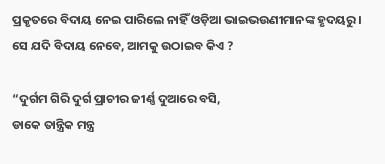ପ୍ରକୃତରେ ବିଦାୟ ନେଇ ପାରିଲେ ନାହିଁ ଓଡ଼ିଆ ଭାଇଭଉଣୀମାନଙ୍କ ହୃଦୟରୁ। ସେ ଯଦି ବିଦାୟ ନେବେ, ଆମକୁ ଉଠାଇବ କିଏ ?

“ଦୁର୍ଗମ ଗିରି ଦୁର୍ଗ ପ୍ରାଚୀର ଜୀର୍ଣ୍ଣ ଦୁଆରେ ବସି,
ଡାକେ ତାନ୍ତ୍ରିକ ମନ୍ତ୍ର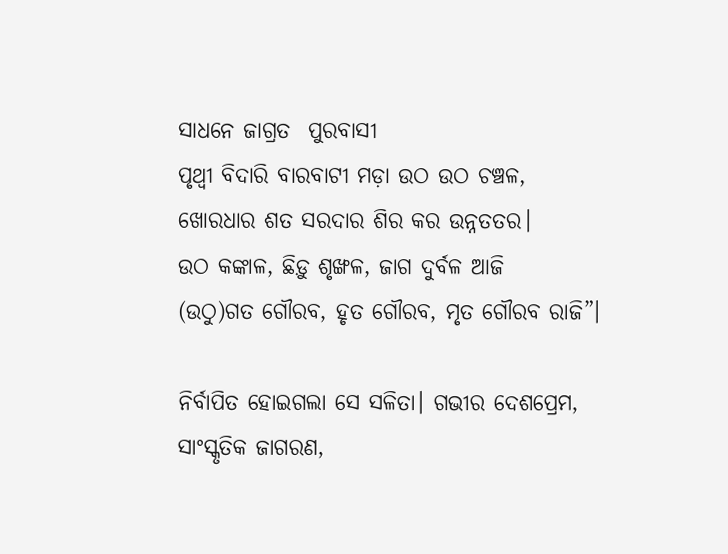ସାଧନେ ଜାଗ୍ରତ  ପୁରବାସୀ
ପୃଥ୍ବୀ ବିଦାରି ବାରବାଟୀ ମଡ଼ା ଉଠ ଉଠ ଚଞ୍ଚଳ,
ଖୋରଧାର ଶତ ସରଦାର ଶିର କର ଉନ୍ନତତର।
ଉଠ କଙ୍କାଳ, ଛିଡ଼ୁ ଶୃଙ୍ଖଳ, ଜାଗ ଦୁର୍ବଳ ଆଜି
(ଉଠୁ)ଗତ ଗୌରବ, ହୃତ ଗୌରବ, ମୃତ ଗୌରବ ରାଜି”।

ନିର୍ବାପିତ ହୋଇଗଲା ସେ ସଳିତା। ଗଭୀର ଦେଶପ୍ରେମ, ସାଂସ୍କୃତିକ ଜାଗରଣ,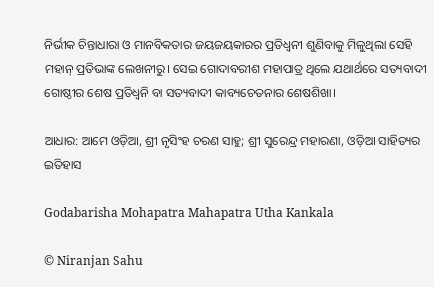ନିର୍ଭୀକ ଚିନ୍ତାଧାରା ଓ ମାନବିକତାର ଜୟଜୟକାରର ପ୍ରତିଧ୍ୱନୀ ଶୁଣିବାକୁ ମିଳୁଥିଲା ସେହି ମହାନ୍ ପ୍ରତିଭାଙ୍କ ଲେଖନୀରୁ। ସେଇ ଗୋଦାବରୀଶ ମହାପାତ୍ର ଥିଲେ ଯଥାର୍ଥରେ ସତ୍ୟବାଦୀ ଗୋଷ୍ଠୀର ଶେଷ ପ୍ରତିଧ୍ୱନି ବା ସତ୍ୟବାଦୀ କାବ୍ୟଚେତନାର ଶେଷଶିଖା।

ଆଧାର: ଆମେ ଓଡ଼ିଆ, ଶ୍ରୀ ନୃସିଂହ ଚରଣ ସାହୁ; ଶ୍ରୀ ସୁରେନ୍ଦ୍ର ମହାରଣା, ଓଡ଼ିଆ ସାହିତ୍ୟର ଇତିହାସ

Godabarisha Mohapatra Mahapatra Utha Kankala

© Niranjan Sahu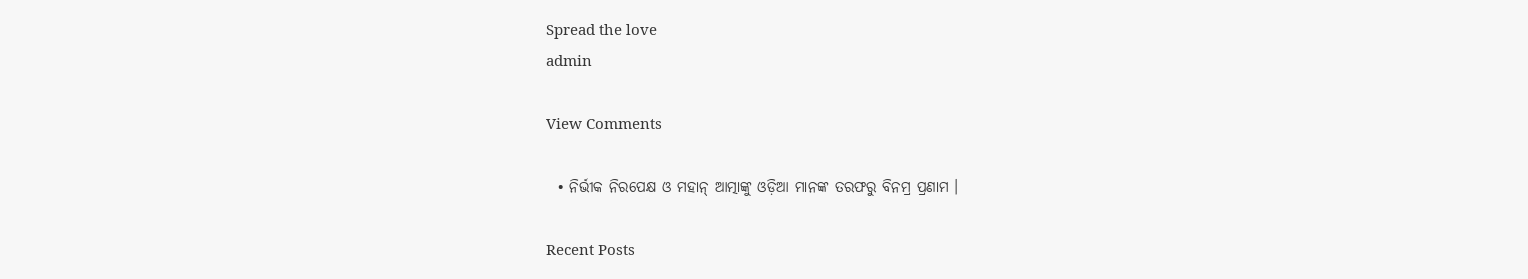Spread the love
admin

View Comments

  • ନିର୍ଭୀକ ନିରପେକ୍ଷ ଓ ମହାନ୍ ଆତ୍ମାଙ୍କୁ ଓଡ଼ିଆ ମାନଙ୍କ ତରଫରୁ ବିନମ୍ର ପ୍ରଣାମ ।

Recent Posts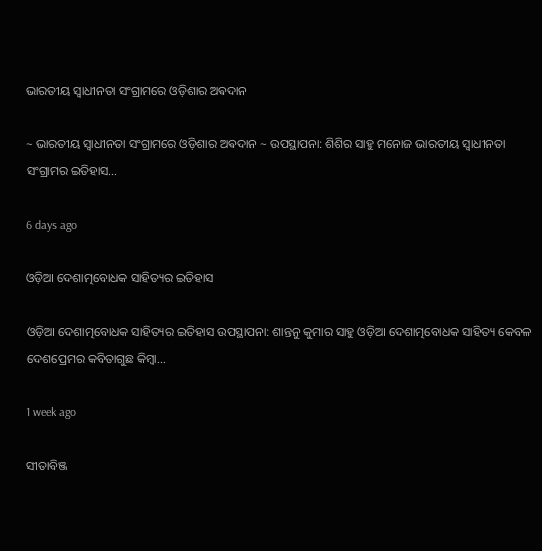ଭାରତୀୟ ସ୍ୱାଧୀନତା ସଂଗ୍ରାମରେ ଓଡ଼ିଶାର ଅଵଦାନ

~ ଭାରତୀୟ ସ୍ୱାଧୀନତା ସଂଗ୍ରାମରେ ଓଡ଼ିଶାର ଅଵଦାନ ~ ଉପସ୍ଥାପନା: ଶିଶିର ସାହୁ ମନୋଜ ଭାରତୀୟ ସ୍ଵାଧୀନତା ସଂଗ୍ରାମର ଇତିହାସ…

6 days ago

ଓଡ଼ିଆ ଦେଶାତ୍ମବୋଧକ ସାହିତ୍ୟର ଇତିହାସ

ଓଡ଼ିଆ ଦେଶାତ୍ମବୋଧକ ସାହିତ୍ୟର ଇତିହାସ ଉପସ୍ଥାପନା: ଶାନ୍ତନୁ କୁମାର ସାହୁ ଓଡ଼ିଆ ଦେଶାତ୍ମବୋଧକ ସାହିତ୍ୟ କେବଳ ଦେଶପ୍ରେମର କବିତାଗୁଛ କିମ୍ବା…

1 week ago

ସୀତାବିଞ୍ଜ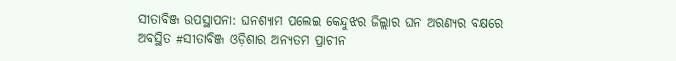ସୀତାବିଞ୍ଜ ଉପସ୍ଥାପନା: ଘନଶ୍ୟାମ ପଲେଇ କେନ୍ଦୁଝର ଜିଲ୍ଲାର ଘନ ଅରଣ୍ୟର ବକ୍ଷରେ ଅବସ୍ଥିତ #ସୀତାବିଞ୍ଜ ଓଡ଼ିଶାର ଅନ୍ୟତମ ପ୍ରାଚୀନ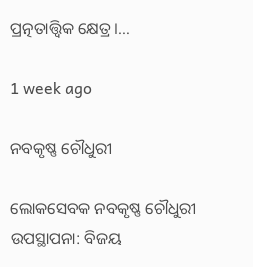ପ୍ରତ୍ନତାତ୍ତ୍ୱିକ କ୍ଷେତ୍ର।…

1 week ago

ନବକୃଷ୍ଣ ଚୌଧୁରୀ

ଲୋକସେବକ ନବକୃଷ୍ଣ ଚୌଧୁରୀ  ଉପସ୍ଥାପନା: ବିଜୟ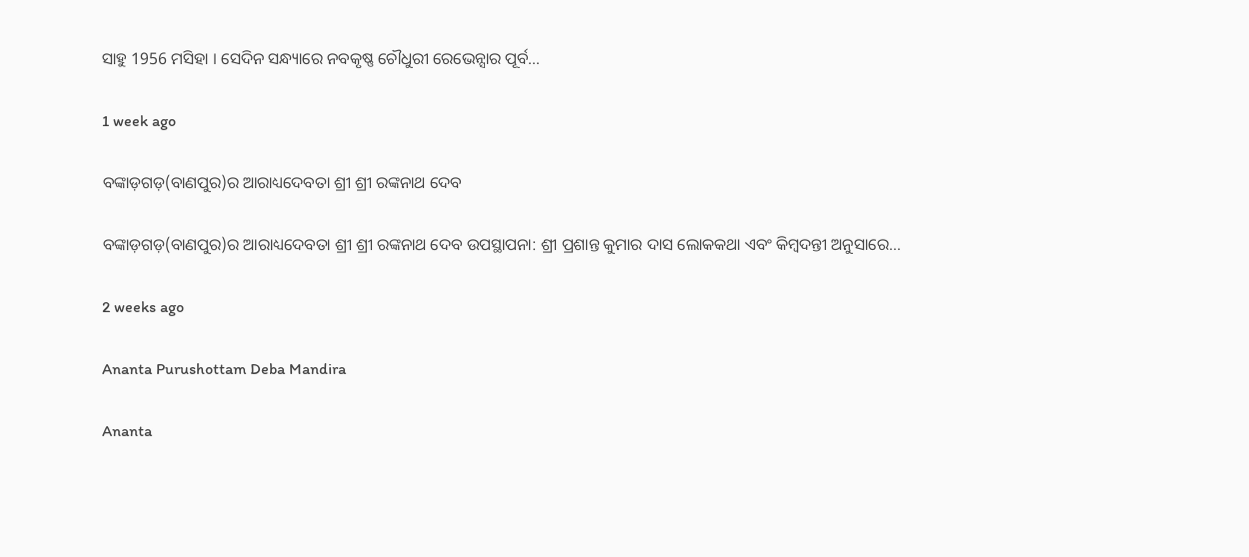ସାହୁ 1956 ମସିହା । ସେଦିନ ସନ୍ଧ୍ୟାରେ ନବକୃଷ୍ଣ ଚୌଧୁରୀ ରେଭେନ୍ସାର ପୂର୍ବ…

1 week ago

ବଙ୍କାଡ଼ଗଡ଼(ବାଣପୁର)ର ଆରାଧ୍ୟଦେବତା ଶ୍ରୀ ଶ୍ରୀ ରଙ୍କନାଥ ଦେବ

ବଙ୍କାଡ଼ଗଡ଼(ବାଣପୁର)ର ଆରାଧ୍ୟଦେବତା ଶ୍ରୀ ଶ୍ରୀ ରଙ୍କନାଥ ଦେବ ଉପସ୍ଥାପନା: ଶ୍ରୀ ପ୍ରଶାନ୍ତ କୁମାର ଦାସ ଲୋକକଥା ଏବଂ କିମ୍ବଦନ୍ତୀ ଅନୁସାରେ…

2 weeks ago

Ananta Purushottam Deba Mandira

Ananta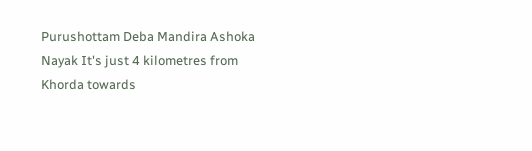Purushottam Deba Mandira Ashoka Nayak It's just 4 kilometres from Khorda towards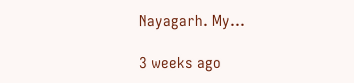Nayagarh. My…

3 weeks ago